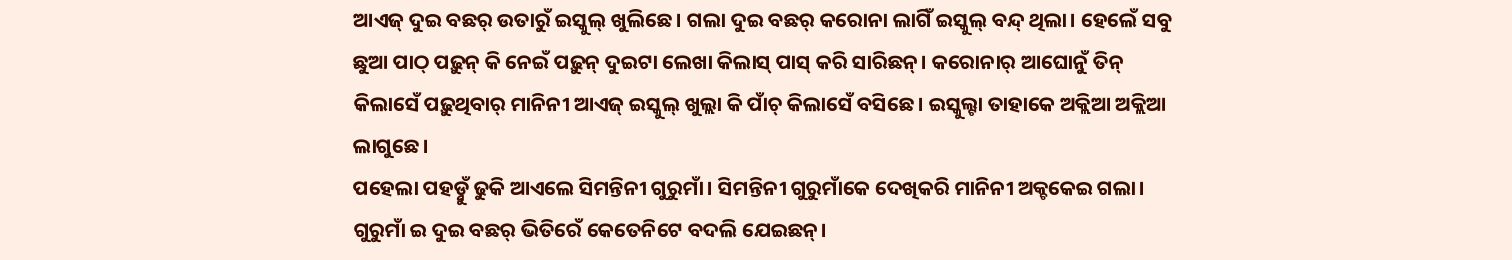ଆଏଜ୍ ଦୁଇ ବଛର୍ ଉତାରୁଁ ଇସ୍କୁଲ୍ ଖୁଲିଛେ। ଗଲା ଦୁଇ ବଛର୍ କରୋନା ଲାଗିଁ ଇସ୍କୁଲ୍ ବନ୍ଦ୍ ଥିଲା। ହେଲେଁ ସବୁ ଛୁଆ ପାଠ୍ ପଢ଼ୁନ୍ କି ନେଇଁ ପଢ଼ୁନ୍ ଦୁଇଟା ଲେଖା କିଲାସ୍ ପାସ୍ କରି ସାରିଛନ୍। କରୋନାର୍ ଆଘୋନୁଁ ତିନ୍ କିଲାସେଁ ପଢ଼ୁଥିବାର୍ ମାନିନୀ ଆଏଜ୍ ଇସ୍କୁଲ୍ ଖୁଲ୍ଲା କି ପାଁଚ୍ କିଲାସେଁ ବସିଛେ। ଇସ୍କୁଲ୍ଟା ତାହାକେ ଅକ୍ଲିଆ ଅକ୍ଲିଆ ଲାଗୁଛେ।
ପହେଲା ପହଡ଼୍ନୁଁ ଢୁକି ଆଏଲେ ସିମନ୍ତିନୀ ଗୁରୁମାଁ। ସିମନ୍ତିନୀ ଗୁରୁମାଁକେ ଦେଖିକରି ମାନିନୀ ଅକ୍ଚକେଇ ଗଲା। ଗୁରୁମାଁ ଇ ଦୁଇ ବଛର୍ ଭିତିରେଁ କେତେନିଟେ ବଦଲି ଯେଇଛନ୍।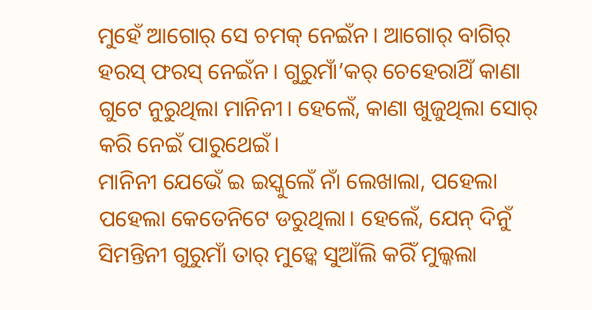ମୁହେଁ ଆଗୋର୍ ସେ ଚମକ୍ ନେଇଁନ। ଆଗୋର୍ ବାଗିର୍ ହରସ୍ ଫରସ୍ ନେଇଁନ। ଗୁରୁମାଁ’କର୍ ଚେହେରାଥିଁ କାଣା ଗୁଟେ ନୁରୁଥିଲା ମାନିନୀ। ହେଲେଁ, କାଣା ଖୁଜୁଥିଲା ସୋର୍ କରି ନେଇଁ ପାରୁଥେଇଁ।
ମାନିନୀ ଯେଭେଁ ଇ ଇସ୍କୁଲେଁ ନାଁ ଲେଖାଲା, ପହେଲା ପହେଲା କେତେନିଟେ ଡରୁଥିଲା। ହେଲେଁ, ଯେନ୍ ଦିନୁଁ ସିମନ୍ତିନୀ ଗୁରୁମାଁ ତାର୍ ମୁଡ଼୍କେ ସୁଆଁଲି କରିଁ ମୁଲ୍କଲା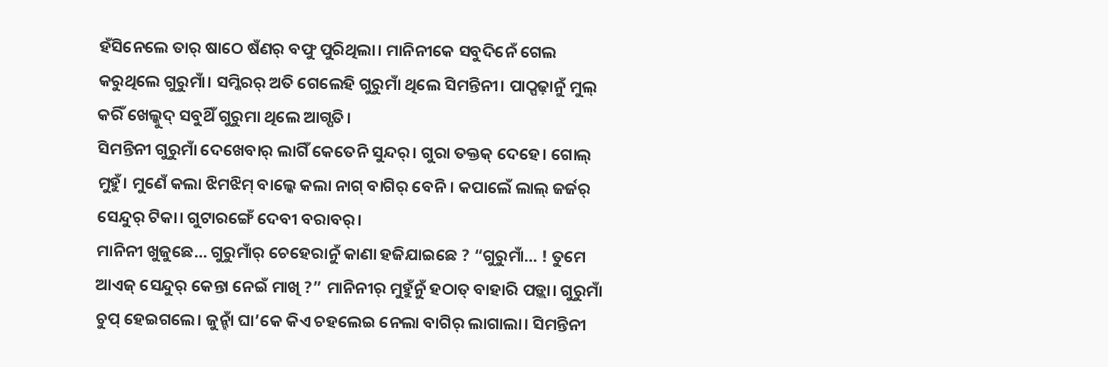ହଁସିନେଲେ ତାର୍ ଷାଠେ ଷଁଣର୍ ବଫୁ ପୁରିଥିଲା। ମାନିନୀକେ ସବୁଦିନେଁ ଗେଲ କରୁଥିଲେ ଗୁରୁମାଁ। ସମ୍କିରର୍ ଅତି ଗେଲେହି ଗୁରୁମାଁ ଥିଲେ ସିମନ୍ତିନୀ। ପାଠ୍ପଢ଼ାନୁଁ ମୁଲ୍ କରିଁ ଖେଲ୍କୁଦ୍ ସବୁଥିଁ ଗୁରୁମା ଥିଲେ ଆଗ୍ପତି।
ସିମନ୍ତିନୀ ଗୁରୁମାଁ ଦେଖେବାର୍ ଲାଗିଁ କେତେନି ସୁନ୍ଦର୍। ଗୁରା ତକ୍ତକ୍ ଦେହେ। ଗୋଲ୍ ମୁହୁଁ। ମୁଣେଁ କଲା ଝିମଝିମ୍ ବାଲ୍କେ କଲା ନାଗ୍ ବାଗିର୍ ବେନି। କପାଲେଁ ଲାଲ୍ ଜର୍ଜର୍ ସେନ୍ଦୁର୍ ଟିକା। ଗୁଟାରଙ୍ଗେଁ ଦେବୀ ବରାବର୍।
ମାନିନୀ ଖୁଜୁଛେ… ଗୁରୁମାଁର୍ ଚେହେରାନୁଁ କାଣା ହଜିଯାଇଛେ ? “ଗୁରୁମାଁ… ! ତୁମେ ଆଏଜ୍ ସେନ୍ଦୁର୍ କେନ୍ତା ନେଇଁ ମାଖି ?” ମାନିନୀର୍ ମୁହୁଁନୁଁ ହଠାତ୍ ବାହାରି ପଡ଼୍ଲା। ଗୁରୁମାଁ ଚୁପ୍ ହେଇଗଲେ। ଜୁନ୍ହାଁ ଘା’କେ କିଏ ଚହଲେଇ ନେଲା ବାଗିର୍ ଲାଗାଲା। ସିମନ୍ତିନୀ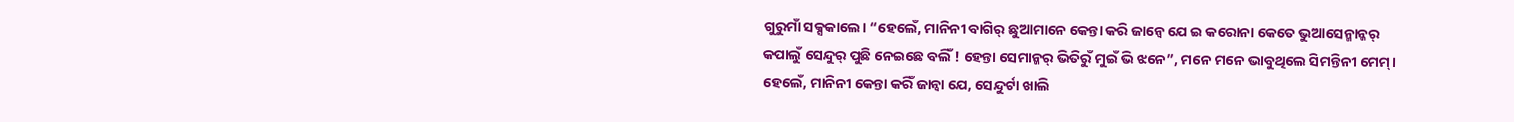ଗୁରୁମାଁ ସକ୍ସକାଲେ। “ହେଲେଁ, ମାନିନୀ ବାଗିର୍ ଛୁଆମାନେ କେନ୍ତା କରି ଜାନ୍ବେ ଯେ ଇ କରୋନା କେତେ ଭୁଆସେନ୍ମାନ୍କର୍ କପାଲୁଁ ସେନ୍ଦୁର୍ ପୁଛି ନେଇଛେ ବଲିଁ ! ହେନ୍ତା ସେମାନ୍କର୍ ଭିତିରୁଁ ମୁଇଁ ଭି ଝନେ”, ମନେ ମନେ ଭାବୁଥିଲେ ସିମନ୍ତିନୀ ମେମ୍।
ହେଲେଁ, ମାନିନୀ କେନ୍ତା କରିଁ ଜାନ୍ବା ଯେ, ସେନ୍ଦୁର୍ଟା ଖାଲି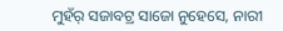ମୁହଁର୍ ସଜାବଟ୍ର ସାଜୋ ନୁହେସେ, ନାରୀ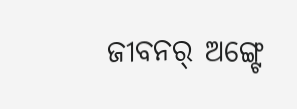ଜୀବନର୍ ଅଙ୍ଗ୍ଟେ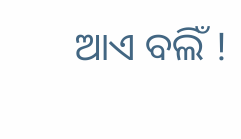ଆଏ ବଲିଁ !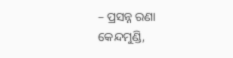– ପ୍ରସନ୍ନ ରଣା
କେନ୍ଦମୁଣ୍ଡି,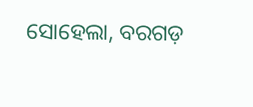ସୋହେଲା, ବରଗଡ଼